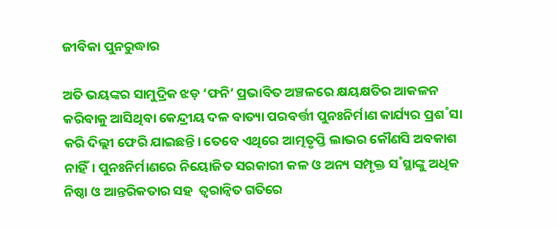ଜୀବିକା ପୁନରୁଦ୍ଧାର

ଅତି ଭୟଙ୍କର ସାମୁଦ୍ରିକ ଝଡ଼ ‘ଫନି’ ପ୍ରଭାବିତ ଅଞ୍ଚଳରେ କ୍ଷୟକ୍ଷତିର ଆକଳନ କରିବାକୁ ଆସିଥିବା କେନ୍ଦ୍ରୀୟ ଦଳ ବାତ୍ୟା ପରବର୍ତ୍ତୀ ପୁନଃନିର୍ମାଣ କାର୍ଯ୍ୟର ପ୍ରଶ˚ସା କରି ଦିଲ୍ଲୀ ଫେରି ଯାଇଛନ୍ତି। ତେବେ ଏଥିରେ ଆତ୍ମତୃପ୍ତି ଲାଭର କୌଣସି ଅବକାଶ ନାହିଁ। ପୁନଃନିର୍ମାଣରେ ନିୟୋଜିତ ସରକାରୀ କଳ ଓ ଅନ୍ୟ ସମ୍ପୃକ୍ତ ସ˚ସ୍ଥାଙ୍କୁ ଅଧିକ ନିଷ୍ଠା ଓ ଆନ୍ତରିକତାର ସହ  ତ୍ବରାନ୍ବିତ ଗତିରେ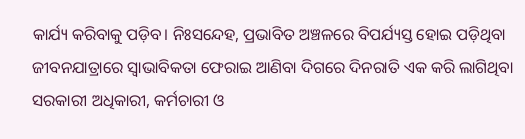କାର୍ଯ୍ୟ କରିବାକୁ ପଡ଼ିବ। ନିଃସନ୍ଦେହ, ପ୍ରଭାବିତ ଅଞ୍ଚଳରେ ବିପର୍ଯ୍ୟସ୍ତ ହୋଇ ପଡ଼ିଥିବା ଜୀବନଯାତ୍ରାରେ ସ୍ବାଭାବିକତା ଫେରାଇ ଆଣିବା ଦିଗରେ ଦିନରାତି ଏକ କରି ଲାଗିଥିବା ସରକାରୀ ଅଧିକାରୀ, କର୍ମଚାରୀ ଓ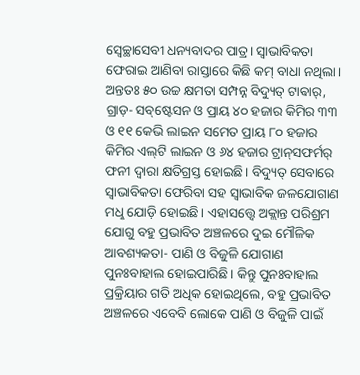ସ୍ବେଚ୍ଛାସେବୀ ଧନ୍ୟବାଦର ପାତ୍ର। ସ୍ବାଭାବିକତା ଫେରାଇ ଆଣିବା ରାସ୍ତାରେ କିଛି କମ୍‌ ବାଧା ନଥିଲା। ଅନ୍ତତଃ ୫୦ ଉଚ୍ଚ କ୍ଷମତା ସମ୍ପନ୍ନ ବିଦ୍ୟୁତ୍‌ ଟାଵାର‌୍‌, ଗ୍ରାଡ଼- ସବ୍‌ଷ୍ଟେସନ ଓ ପ୍ରାୟ ୪୦ ହଜାର କିମିର ୩୩ ଓ ୧୧ କେଭି ଲାଇନ ସମେତ ପ୍ରାୟ ୮୦ ହଜାର କିମିର ଏଲ୍‌ଟି ଲାଇନ ଓ ୬୪ ହଜାର ଟ୍ରାନ୍‌ସଫର୍ମର‌୍‌ ଫନୀ ଦ୍ବାରା କ୍ଷତିଗ୍ରସ୍ତ ହୋଇଛି। ବିଦ୍ୟୁତ୍‌ ସେବାରେ ସ୍ବାଭାବିକତା ଫେରିବା ସହ ସ୍ବାଭାବିକ ଜଳଯୋଗାଣ ମଧୢ ଯୋଡ଼ି ହୋଇଛି। ଏହାସତ୍ତ୍ବେ ଅକ୍ଲାନ୍ତ ପରିଶ୍ରମ ଯୋଗୁ ବହୁ ପ୍ରଭାବିତ ଅଞ୍ଚଳରେ ଦୁଇ ମୌଳିକ ଆବଶ୍ୟକତା- ପାଣି ଓ ବିଜୁଳି ଯୋଗାଣ ପୁନଃବାହାଲ ହୋଇପାରିଛି। କିନ୍ତୁ ପୁନଃବାହାଲ ପ୍ରକ୍ରିୟାର ଗତି ଅଧିକ ହୋଇଥିଲେ, ବହୁ ପ୍ରଭାବିତ ଅଞ୍ଚଳରେ ଏବେବି ଲୋକେ ପାଣି ଓ ବିଜୁଳି ପାଇଁ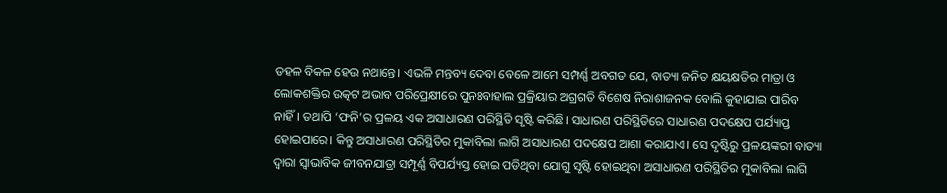ଡହଳ ବିକଳ ହେଉ ନଥାନ୍ତେ। ଏଭଳି ମନ୍ତବ୍ୟ ଦେବା ବେଳେ ଆମେ ସମ୍ପର୍ଣ୍ଣ ଅବଗତ ଯେ, ବାତ୍ୟା ଜନିତ କ୍ଷୟକ୍ଷତିର ମାତ୍ରା ଓ ଲୋକଶକ୍ତିର ଉତ୍କଟ ଅଭାବ ପରିପ୍ରେକ୍ଷୀରେ ପୁନଃବାହାଲ ପ୍ରକ୍ରିୟାର ଅଗ୍ରଗତି ବିଶେଷ ନିରାଶାଜନକ ବୋଲି କୁହାଯାଇ ପାରିବ ନାହିଁ। ତଥାପି ‘ଫନି’ର ପ୍ରଳୟ ଏକ ଅସାଧାରଣ ପରିସ୍ଥିତି ସୃଷ୍ଟି କରିଛି। ସାଧାରଣ ପରିସ୍ଥିତିରେ ସାଧାରଣ ପଦକ୍ଷେପ ପର୍ଯ୍ୟାପ୍ତ ହୋଇପାରେ। କିନ୍ତୁ ଅସାଧାରଣ ପରିସ୍ଥିତିର ମୁକାବିଲା ଲାଗି ଅସାଧାରଣ ପଦକ୍ଷେପ ଆଶା କରାଯାଏ। ସେ ଦୃଷ୍ଟିରୁ ପ୍ରଳୟଙ୍କରୀ ବାତ୍ୟା ଦ୍ବାରା ସ୍ବାଭାବିକ ଜୀବନଯାତ୍ରା ସମ୍ପୂର୍ଣ୍ଣ ବିପର୍ଯ୍ୟସ୍ତ ହୋଇ ପଡିଥିବା ଯୋଗୁ ସୃଷ୍ଟି ହୋଇଥିବା ଅସାଧାରଣ ପରିସ୍ଥିତିର ମୁକାବିଲା ଲାଗି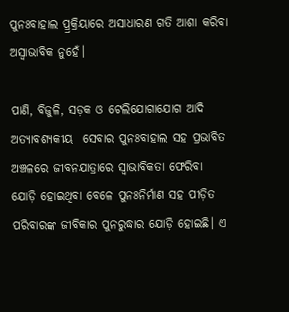ପୁନଃବାହାଲ ପ୍ର୍ରକ୍ରିୟାରେ ଅସାଧାରଣ ଗତି ଆଶା କରିବା ଅସ୍ବାଭାବିକ ନୁହେଁ।

ପାଣି, ବିଜୁଳି, ସଡ଼କ ଓ ଟେଲିଯୋଗାଯୋଗ ଆଦି ଅତ୍ୟାବଶ୍ୟକୀୟ  ସେବାର ପୁନଃବାହାଲ ସହ ପ୍ରଭାବିତ ଅଞ୍ଚଳରେ ଜୀବନଯାତ୍ରାରେ ସ୍ବାଭାବିକତା ଫେରିବା ଯୋଡ଼ି ହୋଇଥିବା ବେଳେ ପୁନଃନିର୍ମାଣ ସହ ପୀଡ଼ିତ ପରିବାରଙ୍କ ଜୀବିକାର ପୁନରୁଦ୍ଧାର ଯୋଡ଼ି ହୋଇଛି। ଏ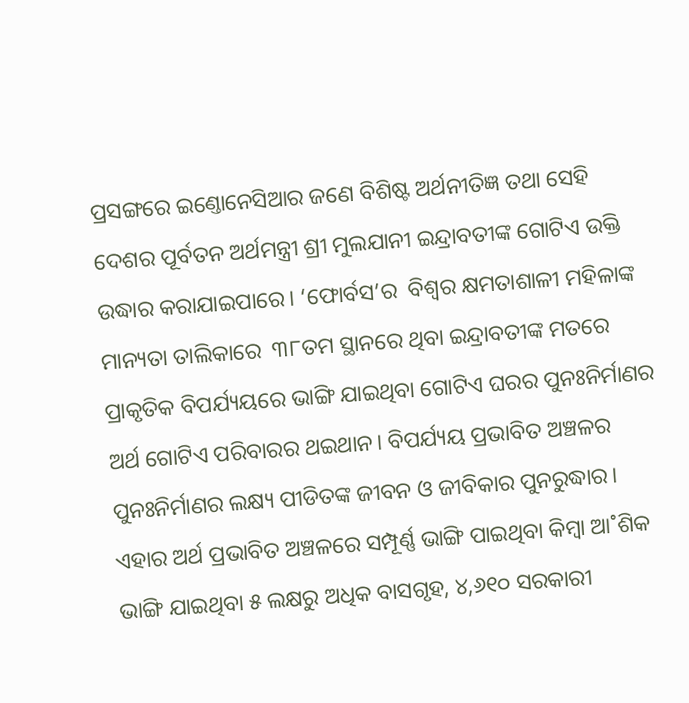ପ୍ରସଙ୍ଗରେ ଇଣ୍ତୋନେସିଆର ଜଣେ ବିଶିଷ୍ଟ ଅର୍ଥନୀତିଜ୍ଞ ତଥା ସେହି ଦେଶର ପୂର୍ବତନ ଅର୍ଥମନ୍ତ୍ରୀ ଶ୍ରୀ ମୁଲଯାନୀ ଇନ୍ଦ୍ରାବତୀଙ୍କ ଗୋଟିଏ ଉକ୍ତି ଉଦ୍ଧାର କରାଯାଇପାରେ। ‘ଫୋର୍ବସ’ର  ବିଶ୍ବର କ୍ଷମତାଶାଳୀ ମହିଳାଙ୍କ ମାନ୍ୟତା ତାଲିକାରେ  ୩୮ତମ ସ୍ଥାନରେ ଥିବା ଇନ୍ଦ୍ରାବତୀଙ୍କ ମତରେ ପ୍ରାକୃତିକ ବିପର୍ଯ୍ୟୟରେ ଭାଙ୍ଗି ଯାଇଥିବା ଗୋଟିଏ ଘରର ପୁନଃନିର୍ମାଣର ଅର୍ଥ ଗୋଟିଏ ପରିବାରର ଥଇଥାନ। ବିପର୍ଯ୍ୟୟ ପ୍ରଭାବିତ ଅଞ୍ଚଳର ପୁନଃନିର୍ମାଣର ଲକ୍ଷ୍ୟ ପୀଡିତଙ୍କ ଜୀବନ ଓ ଜୀବିକାର ପୁନରୁଦ୍ଧାର। ଏହାର ଅର୍ଥ ପ୍ରଭାବିତ ଅଞ୍ଚଳରେ ସମ୍ପୂର୍ଣ୍ଣ ଭାଙ୍ଗି ପାଇଥିବା କିମ୍ବା ଆ˚ଶିକ ଭାଙ୍ଗି ଯାଇଥିବା ୫ ଲକ୍ଷରୁ ଅଧିକ ବାସଗୃହ, ୪,୬୧୦ ସରକାରୀ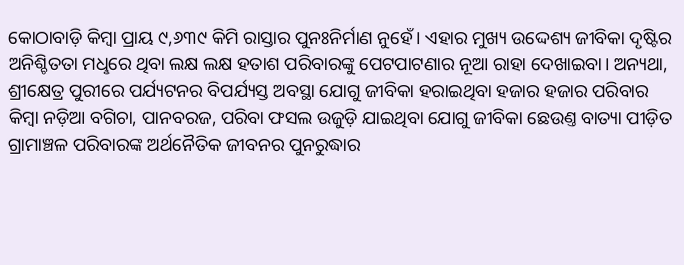କୋଠାବାଡ଼ି କିମ୍ବା ପ୍ରାୟ ୯,୬୩୯ କିମି ରାସ୍ତାର ପୁନଃନିର୍ମାଣ ନୁହେଁ। ଏହାର ମୁଖ୍ୟ ଉଦ୍ଦେଶ୍ୟ ଜୀବିକା ଦୃଷ୍ଟିର ଅନିଶ୍ଚିତତା ମଧୢରେ ଥିବା ଲକ୍ଷ ଲକ୍ଷ ହତାଶ ପରିବାରଙ୍କୁ ପେଟପାଟଣାର ନୂଆ ରାହା ଦେଖାଇବା। ଅନ୍ୟଥା, ଶ୍ରୀକ୍ଷେତ୍ର ପୁରୀରେ ପର୍ଯ୍ୟଟନର ବିପର୍ଯ୍ୟସ୍ତ ଅବସ୍ଥା ଯୋଗୁ ଜୀବିକା ହରାଇଥିବା ହଜାର ହଜାର ପରିବାର କିମ୍ବା ନଡ଼ିଆ ବଗିଚା, ପାନବରଜ, ପରିବା ଫସଲ ଉଜୁଡ଼ି ଯାଇଥିବା ଯୋଗୁ ଜୀବିକା ଛେଉଣ୍ତ ବାତ୍ୟା ପୀଡ଼ିତ ଗ୍ରାମାଞ୍ଚଳ ପରିବାରଙ୍କ ଅର୍ଥନୈତିକ ଜୀବନର ପୁନରୁଦ୍ଧାର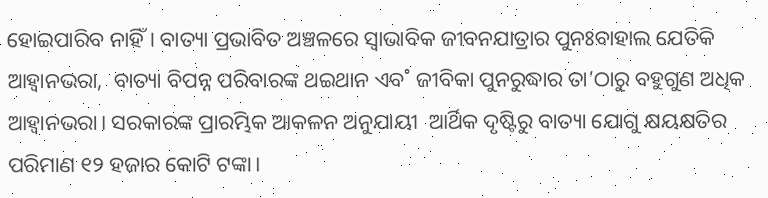ହୋଇପାରିବ ନାହିଁ। ବାତ୍ୟା ପ୍ରଭାବିତ ଅଞ୍ଚଳରେ ସ୍ବାଭାବିକ ଜୀବନଯାତ୍ରାର ପୁନଃବାହାଲ ଯେତିକି ଆହ୍ବାନଭରା,  ବାତ୍ୟା ବିପନ୍ନ ପରିବାରଙ୍କ ଥଇଥାନ ଏବ˚ ଜୀବିକା ପୁନରୁଦ୍ଧାର ତା’ଠାରୁ ବହୁଗୁଣ ଅଧିକ ଆହ୍ବାନଭରା। ସରକାରଙ୍କ ପ୍ରାରମ୍ଭିକ ଆକଳନ ଅନୁଯାୟୀ  ଆର୍ଥିକ ଦୃଷ୍ଟିରୁ ବାତ୍ୟା ଯୋଗୁ କ୍ଷୟକ୍ଷତିର ପରିମାଣ ୧୨ ହଜାର କୋଟି ଟଙ୍କା।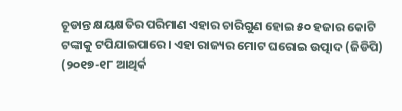ଚୂଡାନ୍ତ କ୍ଷୟକ୍ଷତିର ପରିମାଣ ଏହାର ଚାରିଗୁଣ ହୋଇ ୫୦ ହଜାର କୋଟି ଟଙ୍କାକୁ ଟପିଯାଇପାରେ। ଏହା ରାଜ୍ୟର ମୋଟ ଘରୋଇ ଉତ୍ପାଦ (ଜିଡିପି) (୨୦୧୭-୧୮ ଆଥିର୍କ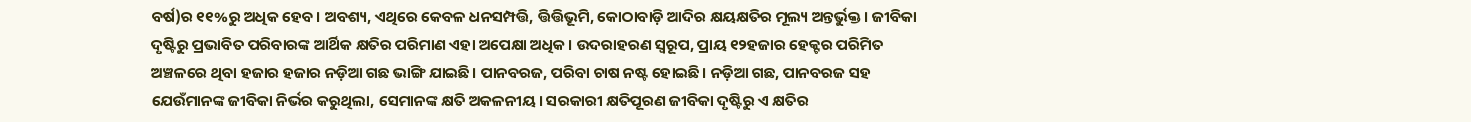ବର୍ଷ)ର ୧୧%ରୁ ଅଧିକ ହେବ। ଅବଶ୍ୟ, ଏଥିରେ କେବଳ ଧନସମ୍ପତ୍ତି, ତ୍ତିତ୍ତିଭୂମି, କୋଠାବାଡ଼ି ଆଦିର କ୍ଷୟକ୍ଷତିର ମୂଲ୍ୟ ଅନ୍ତର୍ଭୁକ୍ତ। ଜୀବିକା ଦୃଷ୍ଟିରୁ ପ୍ରଭାବିତ ପରିବାରଙ୍କ ଆର୍ଥିକ କ୍ଷତିର ପରିମାଣ ଏହା ଅପେକ୍ଷା ଅଧିକ। ଉଦରାହରଣ ସ୍ବରୂପ, ପ୍ରାୟ ୧୨ହଜାର ହେକ୍ଟର ପରିମିତ ଅଞ୍ଚଳରେ ଥିବା ହଜାର ହଜାର ନଡ଼ିଆ ଗଛ ଭାଙ୍ଗି ଯାଇଛି। ପାନବରଜ, ପରିବା ଚାଷ ନଷ୍ଟ ହୋଇଛି। ନଡ଼ିଆ ଗଛ, ପାନବରଜ ସହ ଯେଉଁମାନଙ୍କ ଜୀବିକା ନିର୍ଭର କରୁଥିଲା, ସେମାନଙ୍କ କ୍ଷତି ଅକଳନୀୟ। ସରକାରୀ କ୍ଷତିପୂରଣ ଜୀବିକା ଦୃଷ୍ଟିରୁ ଏ କ୍ଷତିର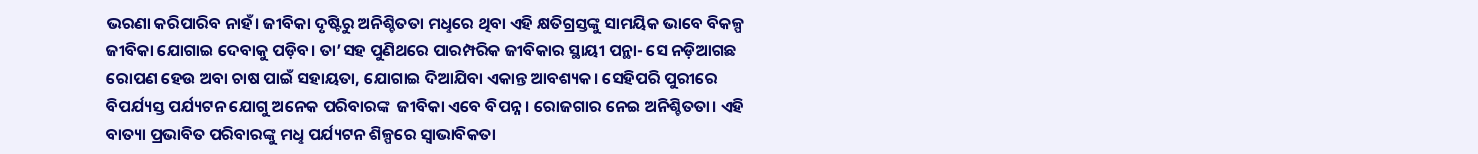ଭରଣା କରିପାରିବ ନାହଁ। ଜୀବିକା ଦୃଷ୍ଟିରୁ ଅନିଶ୍ଚିତତା ମଧୢରେ ଥିବା ଏହି କ୍ଷତିଗ୍ରସ୍ତଙ୍କୁ ସାମୟିକ ଭାବେ ବିକଳ୍ପ ଜୀବିକା ଯୋଗାଇ ଦେବାକୁ ପଡ଼ିବ। ତା’ସହ ପୁଣିଥରେ ପାରମ୍ପରିକ ଜୀବିକାର ସ୍ଥାୟୀ ପନ୍ଥା- ସେ ନଡ଼ିଆଗଛ ରୋପଣ ହେଉ ଅବା ଚାଷ ପାଇଁ ସହାୟତା, ଯୋଗାଇ ଦିଆଯିବା ଏକାନ୍ତ ଆବଶ୍ୟକ। ସେହିପରି ପୁରୀରେ ବିପର୍ଯ୍ୟସ୍ତ ପର୍ଯ୍ୟଟନ ଯୋଗୁ ଅନେକ ପରିବାରଙ୍କ  ଜୀବିକା ଏବେ ବିପନ୍ନ। ରୋଜଗାର ନେଇ ଅନିଶ୍ଚିତତା। ଏହି ବାତ୍ୟା ପ୍ରଭାବିତ ପରିବାରଙ୍କୁ ମଧୢ ପର୍ଯ୍ୟଟନ ଶିଳ୍ପରେ ସ୍ବାଭାବିକତା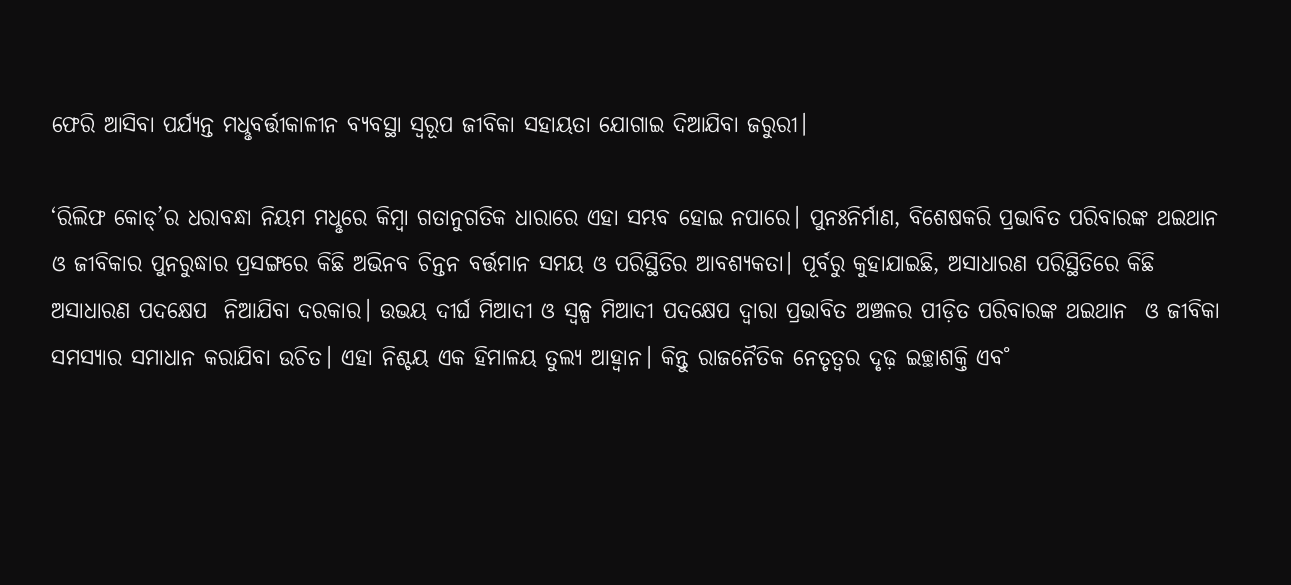ଫେରି ଆସିବା ପର୍ଯ୍ୟନ୍ତ ମଧୢବର୍ତ୍ତୀକାଳୀନ ବ୍ୟବସ୍ଥା ସ୍ବରୂପ ଜୀବିକା ସହାୟତା ଯୋଗାଇ ଦିଆଯିବା ଜରୁରୀ।

‘ରିଲିଫ କୋଡ୍‌’ର ଧରାବନ୍ଧା ନିୟମ ମଧୢରେ କିମ୍ବା ଗତାନୁଗତିକ ଧାରାରେ ଏହା ସମ୍ଭବ ହୋଇ ନପାରେ। ପୁନଃନିର୍ମାଣ, ବିଶେଷକରି ପ୍ରଭାବିତ ପରିବାରଙ୍କ ଥଇଥାନ ଓ ଜୀବିକାର ପୁନରୁଦ୍ଧାର ପ୍ରସଙ୍ଗରେ କିଛି ଅଭିନବ ଚିନ୍ତନ ବର୍ତ୍ତମାନ ସମୟ ଓ ପରିସ୍ଥିତିର ଆବଶ୍ୟକତା। ପୂର୍ବରୁ କୁହାଯାଇଛି, ଅସାଧାରଣ ପରିସ୍ଥିତିରେ କିଛି ଅସାଧାରଣ ପଦକ୍ଷେପ  ନିଆଯିବା ଦରକାର। ଉଭୟ ଦୀର୍ଘ ମିଆଦୀ ଓ ସ୍ବଳ୍ପ ମିଆଦୀ ପଦକ୍ଷେପ ଦ୍ବାରା ପ୍ରଭାବିତ ଅଞ୍ଚଳର ପୀଡ଼ିତ ପରିବାରଙ୍କ ଥଇଥାନ  ଓ ଜୀବିକା ସମସ୍ୟାର ସମାଧାନ କରାଯିବା ଉଚିତ। ଏହା ନିଶ୍ଚୟ ଏକ ହିମାଳୟ ତୁଲ୍ୟ ଆହ୍ବାନ। କିନ୍ତୁ ରାଜନୈତିକ ନେତୃତ୍ବର ଦୃଢ଼ ଇଚ୍ଛାଶକ୍ତି ଏବ˚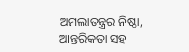ଅମଲାତନ୍ତ୍ରର ନିଷ୍ଠା, ଆନ୍ତରିକତା ସହ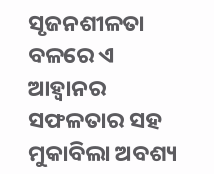ସୃଜନଶୀଳତା ବଳରେ ଏ ଆହ୍ବାନର ସଫଳତାର ସହ ମୁକାବିଲା ଅବଶ୍ୟ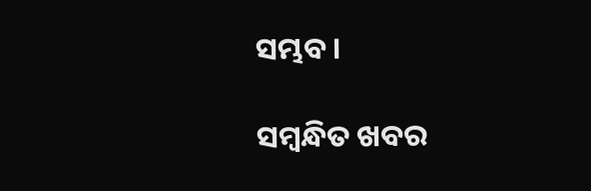ସମ୍ଭବ।

ସମ୍ବନ୍ଧିତ ଖବର